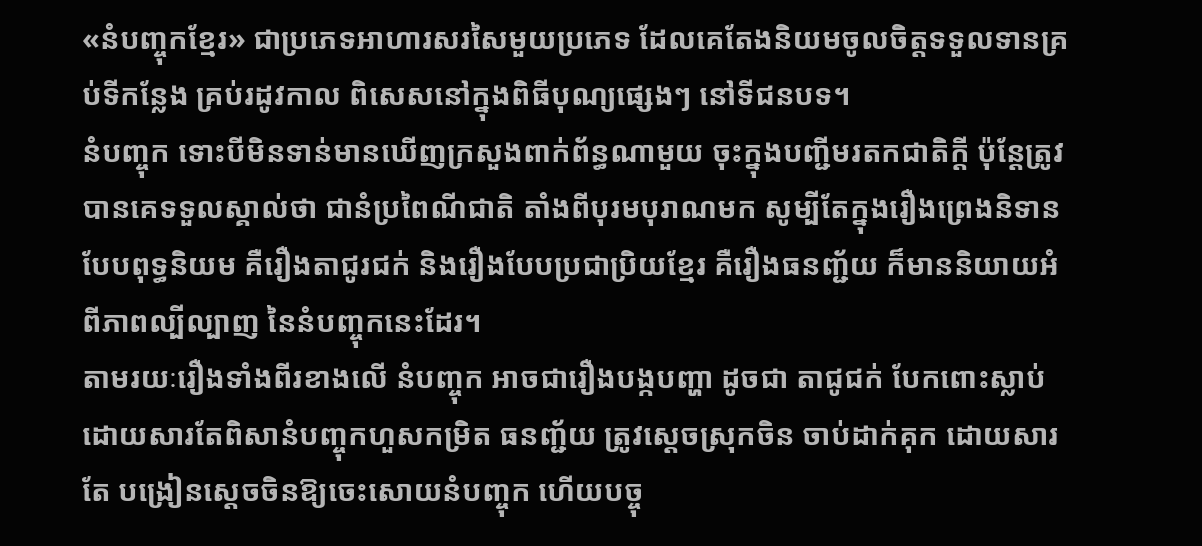«នំបញ្ចុកខ្មែរ» ជាប្រភេទអាហារសរសៃមួយប្រភេទ ដែលគេតែងនិយមចូលចិត្តទទួលទានគ្រប់ទីកន្លែង គ្រប់រដូវកាល ពិសេសនៅក្នុងពិធីបុណ្យផ្សេងៗ នៅទីជនបទ។
នំបញ្ចុក ទោះបីមិនទាន់មានឃើញក្រសួងពាក់ព័ន្ធណាមួយ ចុះក្នុងបញ្ជីមរតកជាតិក្តី ប៉ុន្តែត្រូវបានគេទទួលស្គាល់ថា ជានំប្រពៃណីជាតិ តាំងពីបុរមបុរាណមក សូម្បីតែក្នុងរឿងព្រេងនិទាន បែបពុទ្ធនិយម គឺរឿងតាជូរជក់ និងរឿងបែបប្រជាប្រិយខ្មែរ គឺរឿងធនញ្ជ័យ ក៏មាននិយាយអំពីភាពល្បីល្បាញ នៃនំបញ្ចុកនេះដែរ។
តាមរយៈរឿងទាំងពីរខាងលើ នំបញ្ចុក អាចជារឿងបង្កបញ្ហា ដូចជា តាជូជក់ បែកពោះស្លាប់ ដោយសារតែពិសានំបញ្ចុកហួសកម្រិត ធនញ្ជ័យ ត្រូវស្តេចស្រុកចិន ចាប់ដាក់គុក ដោយសារតែ បង្រៀនស្តេចចិនឱ្យចេះសោយនំបញ្ចុក ហើយបច្ចុ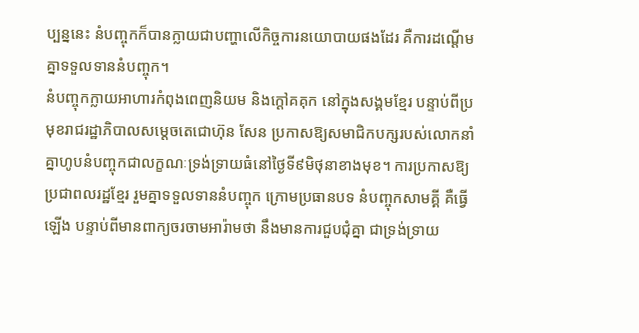ប្បន្ននេះ នំបញ្ចុកក៏បានក្លាយជាបញ្ហាលើកិច្ចការនយោបាយផងដែរ គឺការដណ្តើមគ្នាទទួលទាននំបញ្ចុក។
នំបញ្ចុកក្លាយអាហារកំពុងពេញនិយម និងក្តៅគគុក នៅក្នុងសង្គមខ្មែរ បន្ទាប់ពីប្រមុខរាជរដ្ឋាភិបាលសម្តេចតេជោហ៊ុន សែន ប្រកាសឱ្យសមាជិកបក្សរបស់លោកនាំគ្នាហូបនំបញ្ចុកជាលក្ខណៈទ្រង់ទ្រាយធំនៅថ្ងៃទី៩មិថុនាខាងមុខ។ ការប្រកាសឱ្យប្រជាពលរដ្ឋខ្មែរ រួមគ្នាទទួលទាននំបញ្ចុក ក្រោមប្រធានបទ នំបញ្ចុកសាមគ្គី គឺធ្វើឡើង បន្ទាប់ពីមានពាក្យចរចាមអារ៉ាមថា នឹងមានការជួបជុំគ្នា ជាទ្រង់ទ្រាយ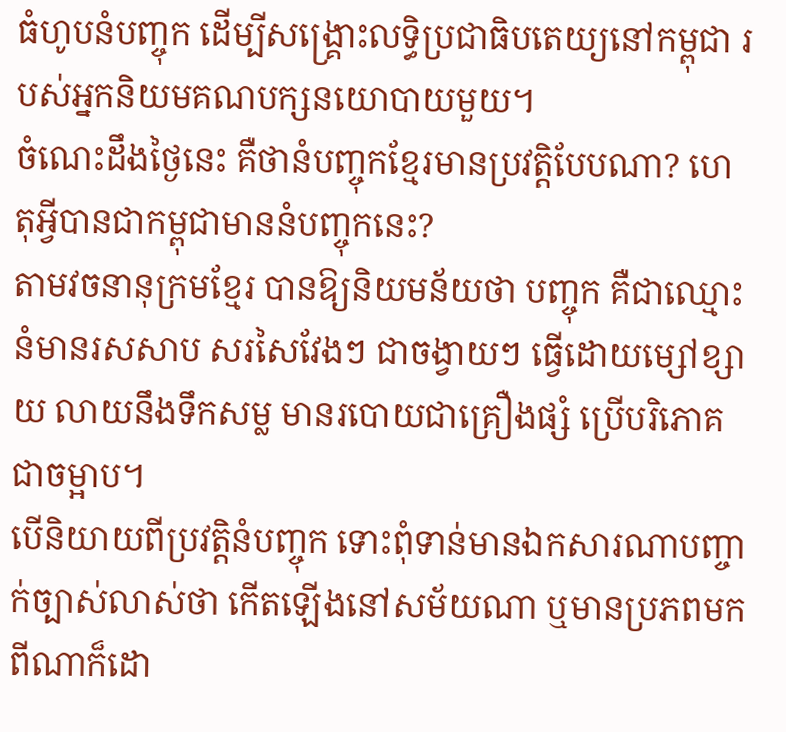ធំហូបនំបញ្ចុក ដើម្បីសង្រ្គោះលទ្ធិប្រជាធិបតេយ្យនៅកម្ពុជា របស់អ្នកនិយមគណបក្សនយោបាយមួយ។
ចំណេះដឹងថ្ងៃនេះ គឺថានំបញ្ចុកខ្មែរមានប្រវត្តិបែបណា? ហេតុអ្វីបានជាកម្ពុជាមាននំបញ្ចុកនេះ?
តាមវចនានុក្រមខ្មែរ បានឱ្យនិយមន័យថា បញ្ចុក គឺជាឈ្មោះនំមានរសសាប សរសៃវែងៗ ជាចង្វាយៗ ធ្វើដោយម្សៅខ្សាយ លាយនឹងទឹកសម្ល មានរបោយជាគ្រឿងផ្សំ ប្រើបរិភោគជាចម្អាប។
បើនិយាយពីប្រវត្តិនំបញ្ចុក ទោះពុំទាន់មានឯកសារណាបញ្ចាក់ច្បាស់លាស់ថា កើតឡើងនៅសម័យណា ឬមានប្រភពមកពីណាក៏ដោ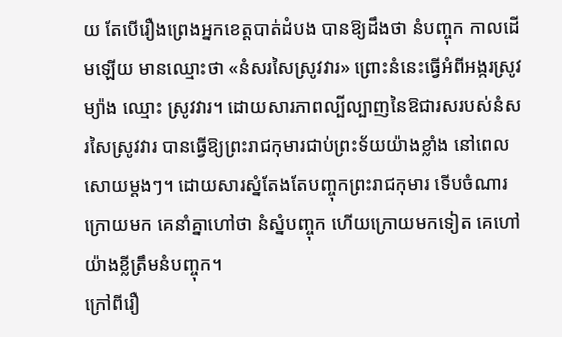យ តែបើរឿងព្រេងអ្នកខេត្តបាត់ដំបង បានឱ្យដឹងថា នំបញ្ចុក កាលដើមឡើយ មានឈ្មោះថា «នំសរសៃស្រូវវារ» ព្រោះនំនេះធ្វើអំពីអង្ករស្រូវម្យ៉ាង ឈ្មោះ ស្រូវវារ។ ដោយសារភាពល្បីល្បាញនៃឱជារសរបស់នំសរសៃស្រូវវារ បានធ្វើឱ្យព្រះរាជកុមារជាប់ព្រះទ័យយ៉ាងខ្លាំង នៅពេលសោយម្ដងៗ។ ដោយសារស្នំតែងតែបញ្ចុកព្រះរាជកុមារ ទើបចំណារក្រោយមក គេនាំគ្នាហៅថា នំស្នំបញ្ចុក ហើយក្រោយមកទៀត គេហៅយ៉ាងខ្លីត្រឹមនំបញ្ចុក។
ក្រៅពីរឿ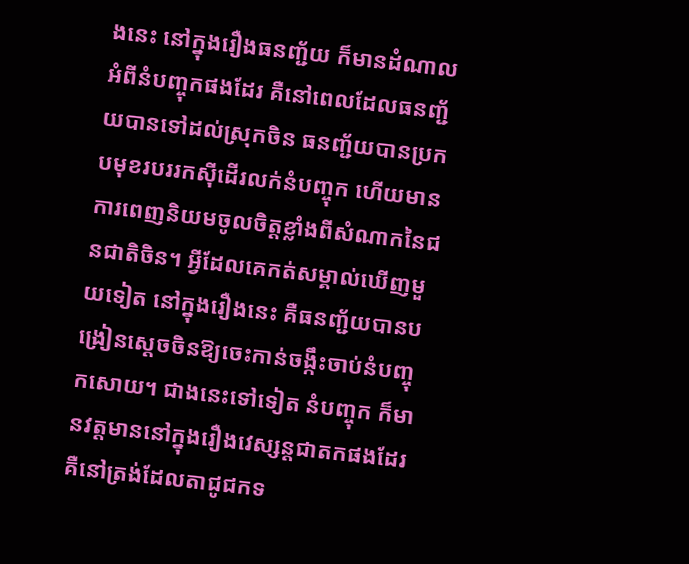ងនេះ នៅក្នុងរឿងធនញ្ជ័យ ក៏មានដំណាលអំពីនំបញ្ចុកផងដែរ គឺនៅពេលដែលធនញ្ជ័យបានទៅដល់ស្រុកចិន ធនញ្ជ័យបានប្រកបមុខរបររកស៊ីដើរលក់នំបញ្ចុក ហើយមានការពេញនិយមចូលចិត្តខ្លាំងពីសំណាកនៃជនជាតិចិន។ អ្វីដែលគេកត់សម្គាល់ឃើញមួយទៀត នៅក្នុងរឿងនេះ គឺធនញ្ជ័យបានបង្រៀនស្ដេចចិនឱ្យចេះកាន់ចង្កឹះចាប់នំបញ្ចុកសោយ។ ជាងនេះទៅទៀត នំបញ្ចុក ក៏មានវត្តមាននៅក្នុងរឿងវេស្សន្ដជាតកផងដែរ គឺនៅត្រង់ដែលតាជូជកទ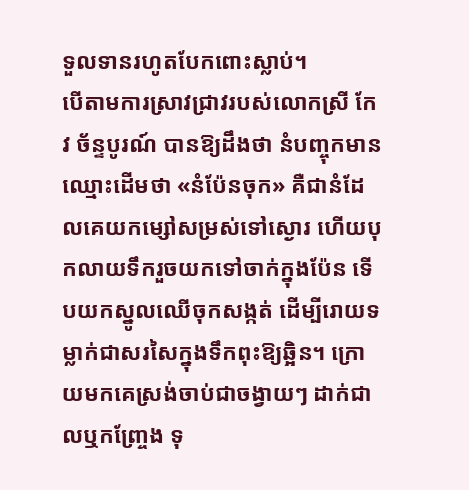ទួលទានរហូតបែកពោះស្លាប់។
បើតាមការស្រាវជ្រាវរបស់លោកស្រី កែវ ច័ន្ទបូរណ៍ បានឱ្យដឹងថា នំបញ្ចុកមានឈ្មោះដើមថា «នំប៉ែនចុក» គឺជានំដែលគេយកម្សៅសម្រស់ទៅស្ងោរ ហើយបុកលាយទឹករួចយកទៅចាក់ក្នុងប៉ែន ទើបយកស្នូលឈើចុកសង្កត់ ដើម្បីរោយទម្លាក់ជាសរសៃក្នុងទឹកពុះឱ្យឆ្អិន។ ក្រោយមកគេស្រង់ចាប់ជាចង្វាយៗ ដាក់ជាលឬកញ្ច្រែង ទុ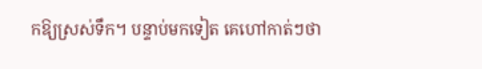កឱ្យស្រស់ទឹក។ បន្ទាប់មកទៀត គេហៅកាត់ៗថា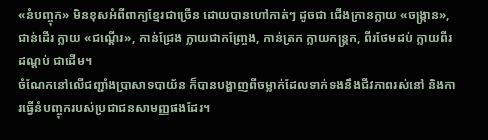«នំបញ្ចុក» មិនខុសអំពីពាក្យខ្មែរជាច្រើន ដោយបានហៅកាត់ៗ ដូចជា ជើងក្រានក្លាយ «ចង្ក្រាន», ជាន់ដើរ ក្លាយ «ជណ្ដើរ», កាន់ជ្រែង ក្លាយជាកញ្ច្រែង, កាន់ត្រក ក្លាយកន្ត្រក, ពីរថែមដប់ ក្លាយពីរដណ្ដប់ ជាដើម។
ចំណែកនៅលើជញ្ជាំងប្រាសាទបាយ័ន ក៏បានបង្ហាញពីចម្លាក់ដែលទាក់ទងនឹងជីវភាពរស់នៅ និងការធ្វើនំបញ្ចុករបស់ប្រជាជនសាមញ្ញផងដែរ។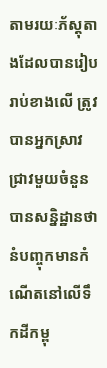តាមរយៈភ័ស្ដុតាងដែលបានរៀបរាប់ខាងលើ ត្រូវបានអ្នកស្រាវជ្រាវមួយចំនួនបានសន្និដ្ឋានថា នំបញ្ចុកមានកំណើតនៅលើទឹកដីកម្ពុ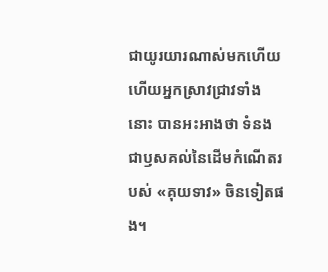ជាយូរយារណាស់មកហើយ ហើយអ្នកស្រាវជ្រាវទាំងនោះ បានអះអាងថា ទំនងជាឫសគល់នៃដើមកំណើតរបស់ «គុយទាវ» ចិនទៀតផង។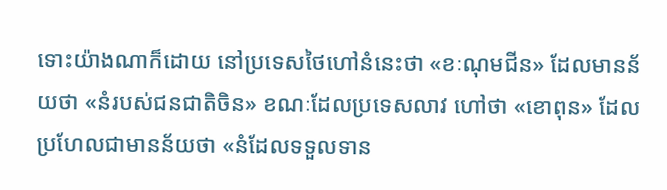ទោះយ៉ាងណាក៏ដោយ នៅប្រទេសថៃហៅនំនេះថា «ខៈណុមជីន» ដែលមានន័យថា «នំរបស់ជនជាតិចិន» ខណៈដែលប្រទេសលាវ ហៅថា «ខោពុន» ដែលប្រហែលជាមានន័យថា «នំដែលទទួលទាន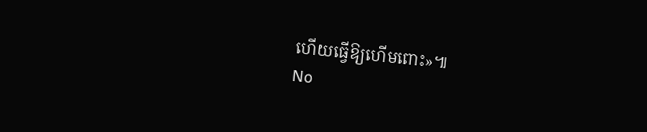ហើយធ្វើឱ្យហើមពោះ»៕
No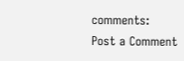comments:
Post a Comment